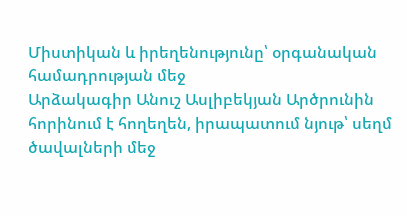Միստիկան և իրեղենությունը՝ օրգանական համադրության մեջ
Արձակագիր Անուշ Ասլիբեկյան Արծրունին հորինում է հողեղեն, իրապատում նյութ՝ սեղմ ծավալների մեջ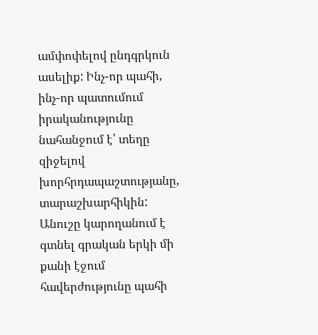ամփոփելով ընդգրկուն ասելիք: Ինչ-որ պահի, ինչ-որ պատումում իրականությունը նահանջում է՝ տեղը զիջելով խորհրդապաշտությանը, տարաշխարհիկին: Անուշը կարողանում է գտնել գրական երկի մի քանի էջում հավերժությունը պահի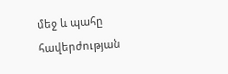մեջ և պահը հավերժության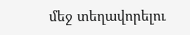մեջ տեղավորելու